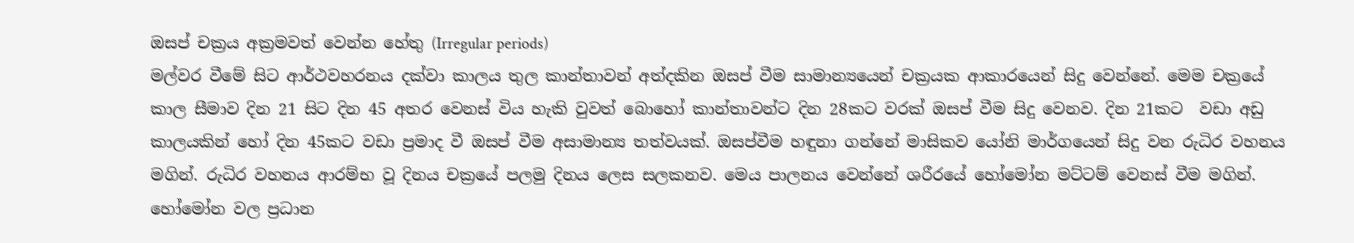ඔසප් චක්‍රය අක්‍රමවත් වෙන්න හේතු (Irregular periods)
මල්වර වීමේ සිට ආර්ථවහරනය දක්වා කාලය තුල කාන්තාවන් අත්දකින ඔසප් වීම සාමාන්‍යයෙන් චක්‍රයක ආකාරයෙන් සිදු වෙන්නේ. මෙම චක්‍රයේ කාල සීමාව දින 21 සිට දින 45 අතර වෙනස් විය හැකි වුවත් බොහෝ කාන්තාවන්ට දින 28කට වරක් ඔසප් වීම සිදු වෙනව. දින 21කට  වඩා අඩු කාලයකින් හෝ දින 45කට වඩා ප්‍රමාද වී ඔසප් වීම අසාමාන්‍ය තත්වයක්. ඔසප්වීම හඳුනා ගන්නේ මාසිකව යෝනි මාර්ගයෙන් සිදු වන රුධිර වහනය මගින්. රුධිර වහනය ආරම්භ වූ දිනය චක්‍රයේ පලමු දිනය ලෙස සලකනව. මෙය පාලනය වෙන්නේ ශරීරයේ හෝමෝන මට්ටම් වෙනස් වීම මගින්. හෝමෝන වල ප්‍රධාන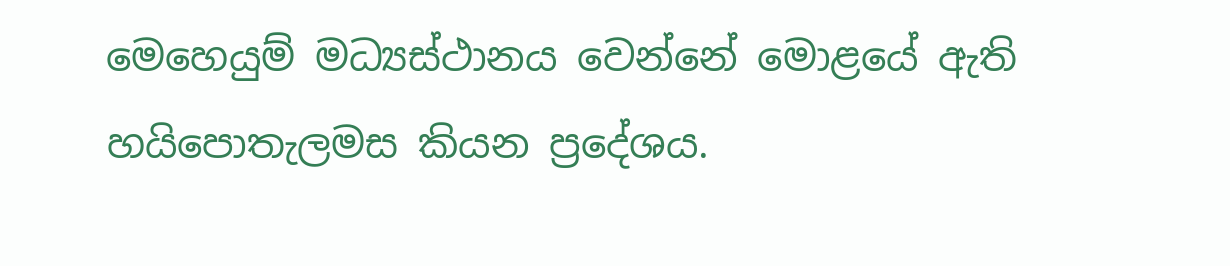මෙහෙයුම් මධ්‍යස්ථානය වෙන්නේ මොළයේ ඇති හයිපොතැලමස කියන ප්‍රදේශය.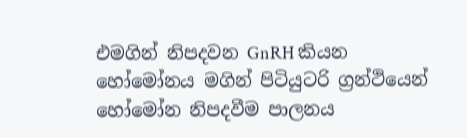එමගින් නිපදවන GnRH කියන හෝමෝනය මගින් පිටියුටරි ග්‍රන්ථියෙන් හෝමෝන නිපදවීම පාලනය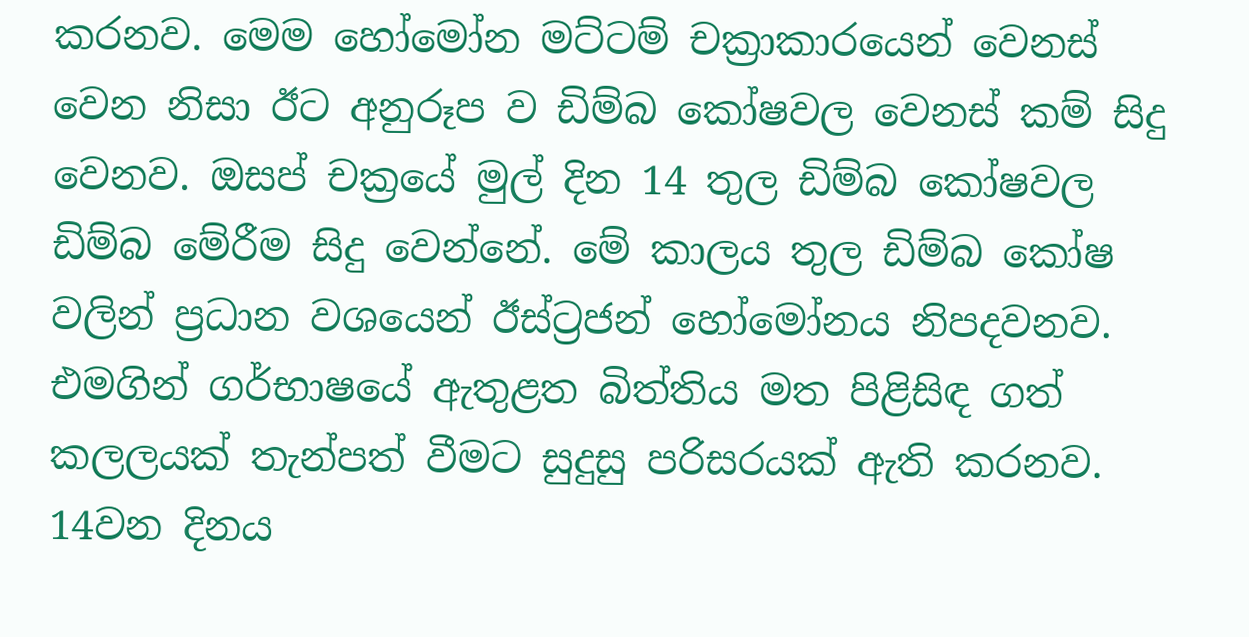කරනව. මෙම හෝමෝන මට්ටම් චක්‍රාකාරයෙන් වෙනස් වෙන නිසා ඊට අනුරූප ව ඩිම්බ කෝෂවල වෙනස් කම් සිදු වෙනව. ඔසප් චක්‍රයේ මුල් දින 14 තුල ඩිම්බ කෝෂවල ඩිම්බ මේරීම සිදු වෙන්නේ. මේ කාලය තුල ඩිම්බ කෝෂ වලින් ප්‍රධාන වශයෙන් ඊස්ට්‍රජන් හෝමෝනය නිපදවනව. එමගින් ගර්භාෂයේ ඇතුළත බිත්තිය මත පිළිසිඳ ගත් කලලයක් තැන්පත් වීමට සුදුසු පරිසරයක් ඇති කරනව. 14වන දිනය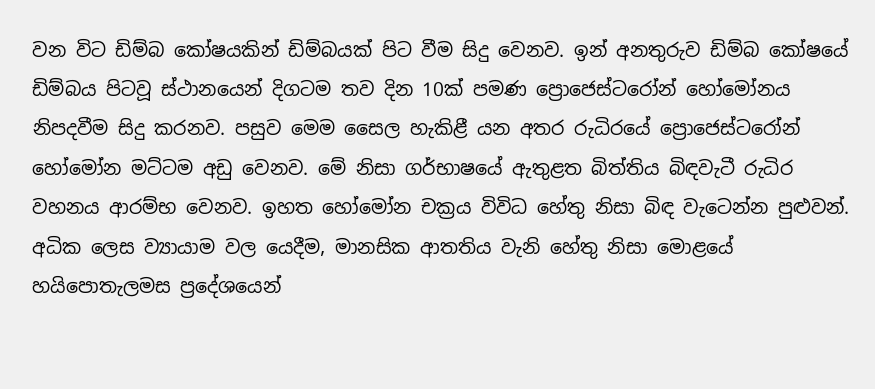වන විට ඩිම්බ කෝෂයකින් ඩිම්බයක් පිට වීම සිදු වෙනව. ඉන් අනතුරුව ඩිම්බ කෝෂයේ ඩිම්බය පිටවූ ස්ථානයෙන් දිගටම තව දින 10ක් පමණ ප්‍රොජෙස්ටරෝන් හෝමෝනය නිපදවීම සිදු කරනව. පසුව මෙම සෛල හැකිළී යන අතර රුධිරයේ ප්‍රොජෙස්ටරෝන් හෝමෝන මට්ටම අඩු වෙනව. මේ නිසා ගර්භාෂයේ ඇතුළත බිත්තිය බිඳවැටී රුධිර වහනය ආරම්භ වෙනව. ඉහත හෝමෝන චක්‍රය විවිධ හේතු නිසා බිඳ වැටෙන්න පුළුවන්. අධික ලෙස ව්‍යායාම වල යෙදීම, මානසික ආතතිය වැනි හේතු නිසා මොළයේ හයිපොතැලමස ප්‍රදේශයෙන්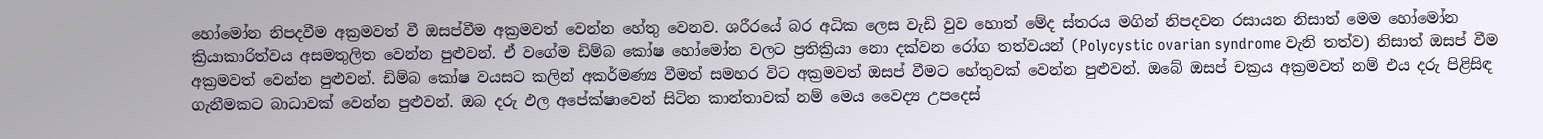හෝමෝන නිපදවීම අක්‍රමවත් වී ඔසප්වීම අක්‍රමවත් වෙන්න හේතු වෙනව. ශරීරයේ බර අධික ලෙස වැඩි වුව හොත් මේද ස්තරය මගින් නිපදවන රසායන නිසාත් මෙම හෝමෝන ක්‍රියාකාරිත්වය අසමතුලිත වෙන්න පුළුවන්. ඒ වගේම ඩිම්බ කෝෂ හෝමෝන වලට ප්‍රතික්‍රියා නො දක්වන රෝග තත්වයන් (Polycystic ovarian syndrome වැනි තත්ව) නිසාත් ඔසප් වීම අක්‍රමවත් වෙන්න පුළුවන්. ඩිම්බ කෝෂ වයසට කලින් අකර්මණ්‍ය වීමත් සමහර විට අක්‍රමවත් ඔසප් වීමට හේතුවක් වෙන්න පුළුවන්. ඔබේ ඔසප් චක්‍රය අක්‍රමවත් නම් එය දරු පිළිසිඳ ගැනීමකට බාධාවක් වෙන්න පුළුවන්. ඔබ දරු ඵල අපේක්ෂාවෙන් සිටින කාන්තාවක් නම් මෙය වෛද්‍ය උපදෙස්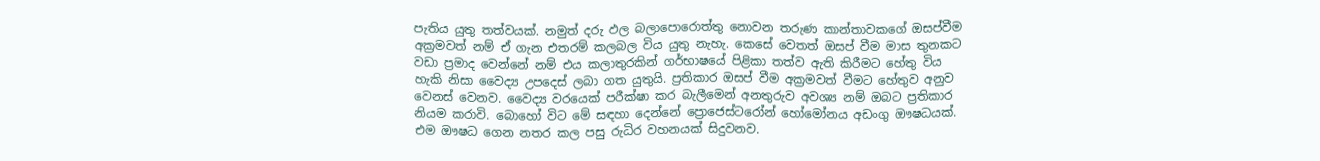පැතිය යුතු තත්වයක්. නමුත් දරු ඵල බලාපොරොත්තු නොවන තරුණ කාන්තාවකගේ ඔසප්වීම අක්‍රමවත් නම් ඒ ගැන එතරම් කලබල විය යුතු නැහැ. කෙසේ වෙතත් ඔසප් වීම මාස තුනකට වඩා ප්‍රමාද වෙන්නේ නම් එය කලාතුරකින් ගර්භාෂයේ පිළිකා තත්ව ඇති කිරීමට හේතු විය හැකි නිසා වෛද්‍ය උපදෙස් ලබා ගත යුතුයි. ප්‍රතිකාර ඔසප් වීම අක්‍රමවත් වීමට හේතුව අනුව වෙනස් වෙනව. වෛද්‍ය වරයෙක් පරීක්ෂා කර බැලීමෙන් අනතුරුව අවශ්‍ය නම් ඔබට ප්‍රතිකාර නියම කරාවි. බොහෝ විට මේ සඳහා දෙන්නේ ප්‍රොජෙස්ටරෝන් හෝමෝනය අඩංගු ඖෂධයක්. එම ඖෂධ ගෙන නතර කල පසු රුධිර වහනයක් සිදුවනව.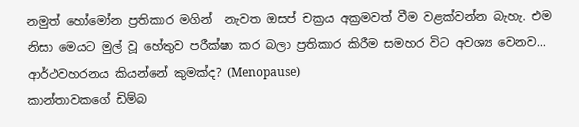නමුත් හෝමෝන ප්‍රතිකාර මගින්  නැවත ඔසප් චක්‍රය අක්‍රමවත් වීම වළක්වන්න බැහැ. එම නිසා මෙයට මුල් වූ හේතුව පරීක්ෂා කර බලා ප්‍රතිකාර කිරීම සමහර විට අවශ්‍ය වෙනව...
ආර්ථවහරනය කියන්නේ කුමක්ද? (Menopause)
කාන්තාවකගේ ඩිම්බ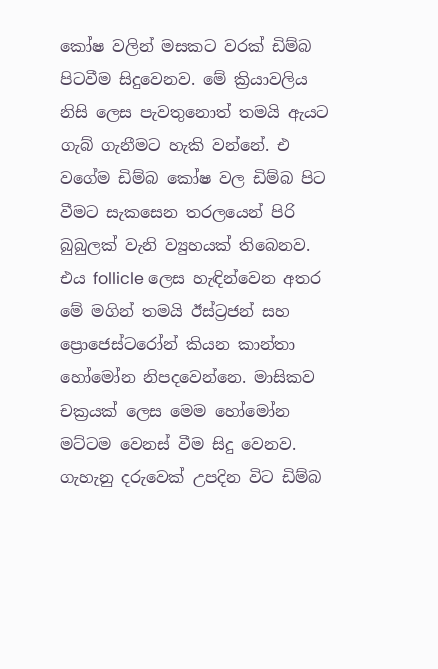කෝෂ වලින් මසකට වරක් ඩිම්බ පිටවීම සිදුවෙනව. මේ ක්‍රියාවලිය නිසි ලෙස පැවතුනොත් තමයි ඇයට ගැබ් ගැනීමට හැකි වන්නේ. එ වගේම ඩිම්බ කෝෂ වල ඩිම්බ පිට වීමට සැකසෙන තරලයෙන් පිරි බුබුලක් වැනි ව්‍යුහයක් තිබෙනව. එය follicle ලෙස හැඳින්වෙන අතර මේ මගින් තමයි ඊස්ට්‍රජන් සහ ප්‍රොජෙස්ටරෝන් කියන කාන්තා හෝමෝන නිපදවෙන්නෙ. මාසිකව චක්‍රයක් ලෙස මෙම හෝමෝන මට්ටම වෙනස් වීම සිදු වෙනව. ගැහැනු දරුවෙක් උපදින විට ඩිම්බ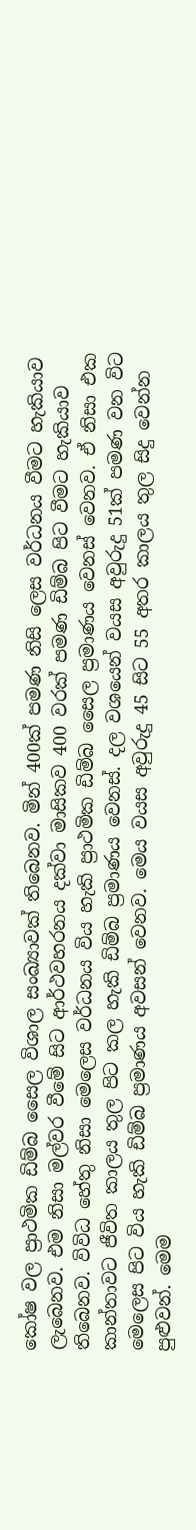කෝෂ වල ප්‍රාථමික ඩිම්බ සෛල විශාල සංඛ්‍යාවක් තිබෙනව. මින් 400ක් පමණ නිසි ලෙස වර්ධනය වීමට හැකියාව ලැබෙනව. එම නිසා මල්වර වීමේ සිට ආර්ථවහරනය දක්වා මාසිකව 400 වරක් පමණ ඩිම්බ පිට වීමට හැකියාව තිබෙනව. විවිධ හේතු නිසා මෙලෙස වර්ධනය විය හැකි ප්‍රාථමික ඩිම්බ සෛල ප්‍රමාණය වෙනස් වෙනව. ඒ නිසා එක කාන්තාවට ජීවිත කාලය තුල පිට කල හැකි ඩිම්බ ප්‍රමාණය වෙනස්. දල වශයෙන් වයස අවුරුදු 51ක් පමණ වන විට මෙලෙස පිට විය හැකි ඩිම්බ ප්‍රමාණය අවසන් වෙනව. මෙය වයස අවුරුදු 45 සිට 55 අතර කාලය තුල සිදු වෙන්න පුළුවන්. මෙම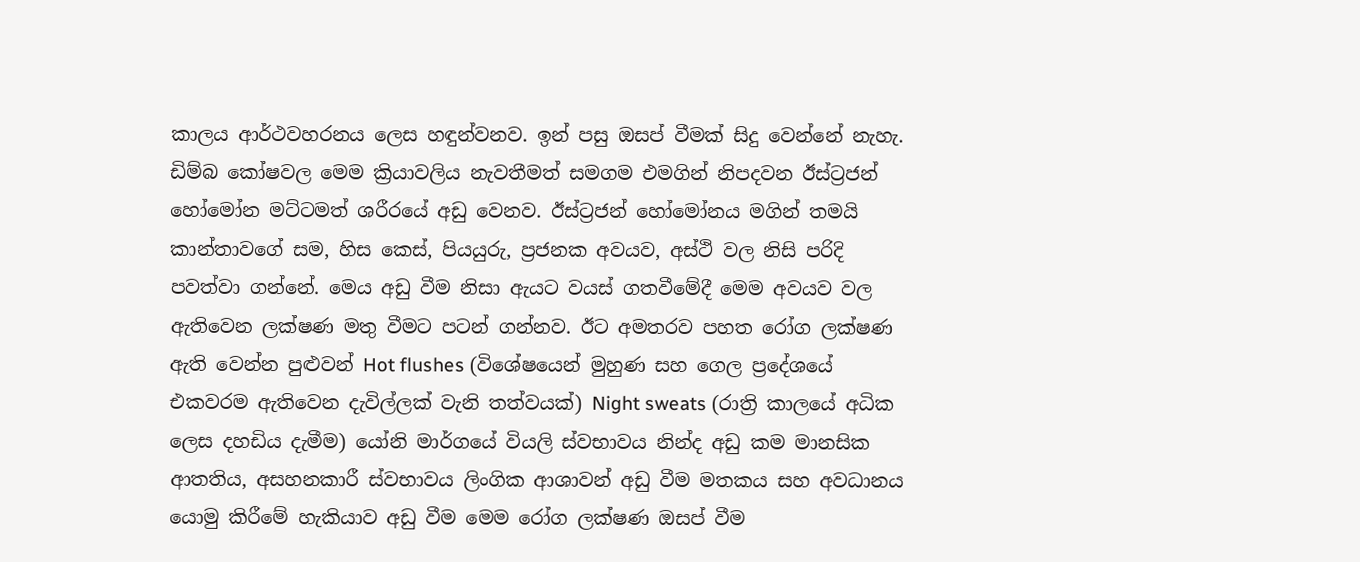කාලය ආර්ථවහරනය ලෙස හඳුන්වනව. ඉන් පසු ඔසප් වීමක් සිදු වෙන්නේ නැහැ.  ඩිම්බ කෝෂවල මෙම ක්‍රියාවලිය නැවතීමත් සමගම එමගින් නිපදවන ඊස්ට්‍රජන් හෝමෝන මට්ටමත් ශරීරයේ අඩු වෙනව. ඊස්ට්‍රජන් හෝමෝනය මගින් තමයි කාන්තාවගේ සම, හිස කෙස්, පියයුරු, ප්‍රජනක අවයව, අස්ථි වල නිසි පරිදි පවත්වා ගන්නේ. මෙය අඩු වීම නිසා ඇයට වයස් ගතවීමේදී මෙම අවයව වල ඇතිවෙන ලක්ෂණ මතු වීමට පටන් ගන්නව. ඊට අමතරව පහත රෝග ලක්ෂණ ඇති වෙන්න පුළුවන් Hot flushes (විශේෂයෙන් මුහුණ සහ ගෙල ප්‍රදේශයේ එකවරම ඇතිවෙන දැවිල්ලක් වැනි තත්වයක්) Night sweats (රාත්‍රි කාලයේ අධික ලෙස දහඩිය දැමීම) යෝනි මාර්ගයේ වියලි ස්වභාවය නින්ද අඩු කම මානසික ආතතිය, අසහනකාරී ස්වභාවය ලිංගික ආශාවන් අඩු වීම මතකය සහ අවධානය යොමු කිරීමේ හැකියාව අඩු වීම මෙම රෝග ලක්ෂණ ඔසප් වීම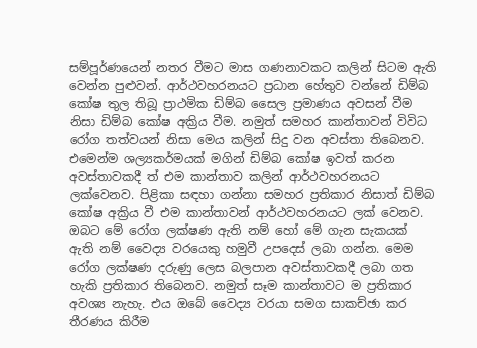සම්පූර්ණයෙන් නතර වීමට මාස ගණනාවකට කලින් සිටම ඇති වෙන්න පුළුවන්. ආර්ථවහරනයට ප්‍රධාන හේතුව වන්නේ ඩිම්බ කෝෂ තුල තිබූ ප්‍රාථමික ඩිම්බ සෛල ප්‍රමාණය අවසන් වීම නිසා ඩිම්බ කෝෂ අක්‍රිය වීම. නමුත් සමහර කාන්තාවන් විවිධ රෝග තත්වයන් නිසා මෙය කලින් සිදු වන අවස්තා තිබෙනව. එමෙන්ම ශල්‍යකර්මයක් මගින් ඩිම්බ කෝෂ ඉවත් කරන අවස්තාවකදී ත් එම කාන්තාව කලින් ආර්ථවහරනයට ලක්වෙනව. පිළිකා සඳහා ගන්නා සමහර ප්‍රතිකාර නිසාත් ඩිම්බ කෝෂ අක්‍රිය වී එම කාන්තාවන් ආර්ථවහරනයට ලක් වෙනව. ඔබට මේ රෝග ලක්ෂණ ඇති නම් හෝ මේ ගැන සැකයක් ඇති නම් වෛද්‍ය වරයෙකු හමුවී උපදෙස් ලබා ගන්න. මෙම රෝග ලක්ෂණ දරුණු ලෙස බලපාන අවස්තාවකදී ලබා ගත හැකි ප්‍රතිකාර තිබෙනව. නමුත් සෑම කාන්තාවට ම ප්‍රතිකාර අවශ්‍ය නැහැ. එය ඔබේ වෛද්‍ය වරයා සමග සාකච්ඡා කර තීරණය කිරීම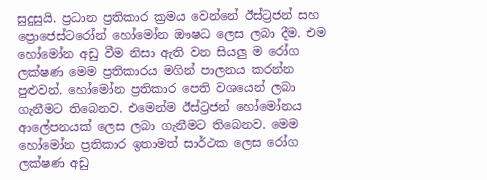සුදුසුයි. ප්‍රධාන ප්‍රතිකාර ක්‍රමය වෙන්නේ ඊස්ට්‍රජන් සහ ප්‍රොජෙස්ටරෝන් හෝමෝන ඖෂධ ලෙස ලබා දීම. එම හෝමෝන අඩු වීම නිසා ඇති වන සියලු ම රෝග ලක්ෂණ මෙම ප්‍රතිකාරය මගින් පාලනය කරන්න පුළුවන්. හෝමෝන ප්‍රතිකාර පෙති වශයෙන් ලබා ගැනීමට තිබෙනව. එමෙන්ම ඊස්ට්‍රජන් හෝමෝනය ආලේපනයක් ලෙස ලබා ගැනීමට තිබෙනව. මෙම හෝමෝන ප්‍රතිකාර ඉතාමත් සාර්ථක ලෙස රෝග ලක්ෂණ අඩු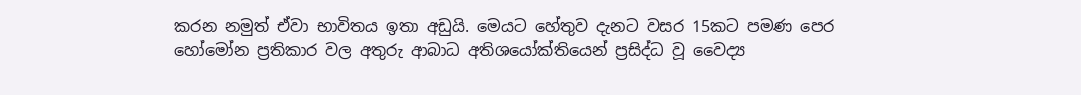කරන නමුත් ඒවා භාවිතය ඉතා අඩුයි. මෙයට හේතුව දැනට වසර 15කට පමණ පෙර හෝමෝන ප්‍රතිකාර වල අතුරු ආබාධ අතිශයෝක්තියෙන් ප්‍රසිද්ධ වූ වෛද්‍ය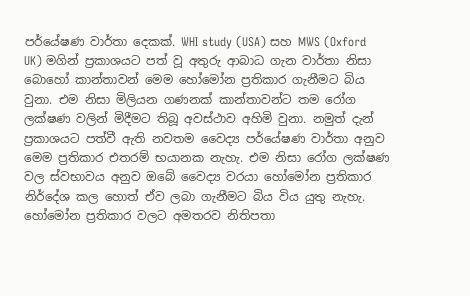පර්යේෂණ වාර්තා දෙකක්. WHI study (USA) සහ MWS (Oxford UK) මගින් ප්‍රකාශයට පත් වූ අතුරු ආබාධ ගැන වාර්තා නිසා බොහෝ කාන්තාවන් මෙම හෝමෝන ප්‍රතිකාර ගැනීමට බිය වුනා. එම නිසා මිලියන ගණනක් කාන්තාවන්ට තම රෝග ලක්ෂණ වලින් මිදීමට තිබූ අවස්ථාව අහිමි වුනා. නමුත් දැන් ප්‍රකාශයට පත්වී ඇති නවතම වෛද්‍ය පර්යේෂණ වාර්තා අනුව මෙම ප්‍රතිකාර එතරම් භයානක නැහැ. එම නිසා රෝග ලක්ෂණ වල ස්වභාවය අනුව ඔබේ වෛද්‍ය වරයා හෝමෝන ප්‍රතිකාර නිර්දේශ කල හොත් ඒව ලබා ගැනීමට බිය විය යුතු නැහැ.   හෝමෝන ප්‍රතිකාර වලට අමතරව නිතිපතා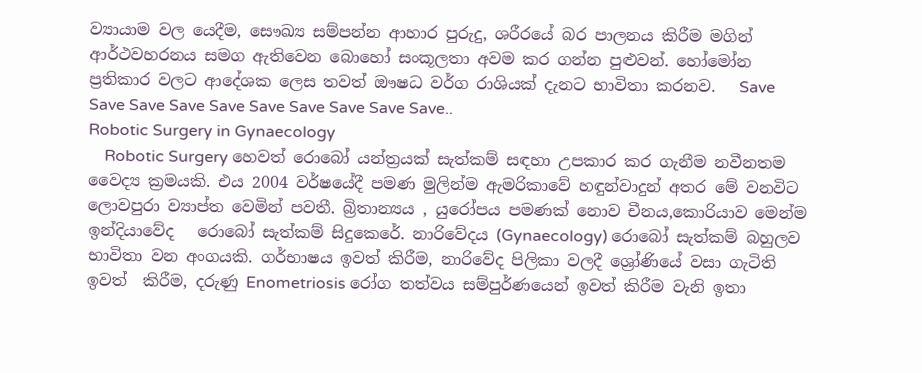ව්‍යායාම වල යෙදීම, සෞඛ්‍ය සම්පන්න ආහාර පුරුදු, ශරීරයේ බර පාලනය කිරීම මගින් ආර්ථවහරනය සමග ඇතිවෙන බොහෝ සංකූලතා අවම කර ගන්න පුළුවන්. හෝමෝන ප්‍රතිකාර වලට ආදේශක ලෙස තවත් ඖෂධ වර්ග රාශියක් දැනට භාවිතා කරනව.   Save Save Save Save Save Save Save Save Save Save..
Robotic Surgery in Gynaecology
    Robotic Surgery හෙවත් රොබෝ යන්ත්‍රයක් සැත්කම් සඳහා උපකාර කර ගැනීම නවීනතම වෛද්‍ය ක්‍රමයකි. එය 2004 වර්ෂයේදී පමණ මුලින්ම ඇමරිකාවේ හඳුන්වාදුන් අතර මේ වනවිට ලොවපුරා ව්‍යාප්ත වෙමින් පවතී. බ්‍රිතාන්‍යය , යුරෝපය පමණක් නොව චීනය,කොරියාව මෙන්ම ඉන්දියාවේද   රොබෝ සැත්කම් සිදුකෙරේ. නාරිවේදය (Gynaecology) රොබෝ සැත්කම් බහුලව භාවිතා වන අංගයකි. ගර්භාෂය ඉවත් කිරීම, නාරිවේද පිලිකා වලදී ශ්‍රෝණියේ වසා ගැටිති ඉවත්  කිරීම, දරුණු Enometriosis රෝග තත්වය සම්පුර්ණයෙන් ඉවත් කිරීම වැනි ඉතා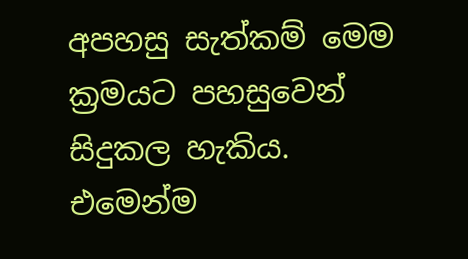අපහසු සැත්කම් මෙම ක්‍රමයට පහසුවෙන් සිදුකල හැකිය. එමෙන්ම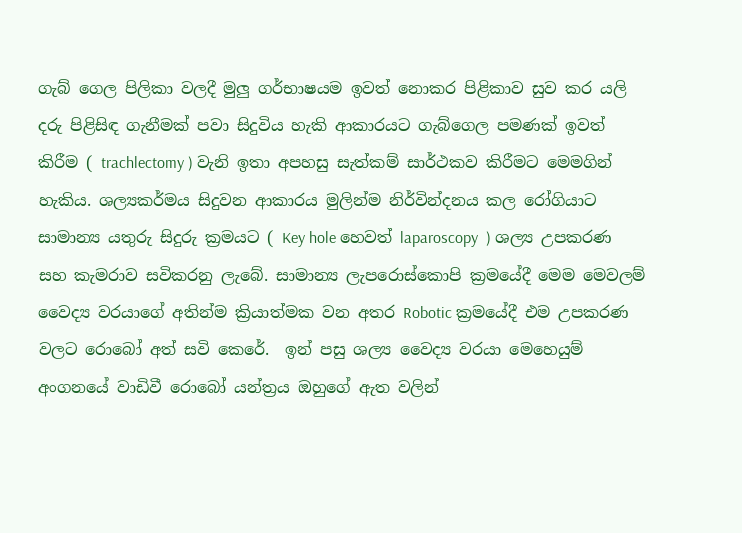ගැබ් ගෙල පිලිකා වලදී මුලු ගර්භාෂයම ඉවත් නොකර පිළිකාව සුව කර යලි දරු පිළිසිඳ ගැනීමක් පවා සිදුවිය හැකි ආකාරයට ගැබ්ගෙල පමණක් ඉවත් කිරීම ( trachlectomy ) වැනි ඉතා අපහසු සැත්කම් සාර්ථකව කිරීමට මෙමගින් හැකිය. ශල්‍යකර්මය සිදුවන ආකාරය මුලින්ම නිර්වින්දනය කල රෝගියාට සාමාන්‍ය යතුරු සිදුරු ක්‍රමයට ( Key hole හෙවත් laparoscopy  ) ශල්‍ය උපකරණ සහ කැමරාව සවිකරනු ලැබේ. සාමාන්‍ය ලැපරොස්කොපි ක්‍රමයේදී මෙම මෙවලම් වෛද්‍ය වරයාගේ අතින්ම ක්‍රියාත්මක වන අතර Robotic ක්‍රමයේදී එම උපකරණ වලට රොබෝ අත් සවි කෙරේ.  ඉන් පසු ශල්‍ය වෛද්‍ය වරයා මෙහෙයුම් අංගනයේ වාඩිවී රොබෝ යන්ත්‍රය ඔහුගේ ඇත වලින්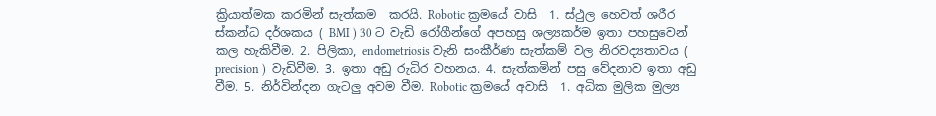ක්‍රියාත්මක කරමින් සැත්කම  කරයි. Robotic ක්‍රමයේ වාසි  1. ස්ථුල හෙවත් ශරීර ස්කන්ධ දර්ශකය ( BMI ) 30 ට වැඩි රෝගීන්ගේ අපහසු ශල්‍යකර්ම ඉතා පහසුවෙන් කල හැකිවීම. 2. පිලිකා, endometriosis වැනි සංකීර්ණ සැත්කම් වල නිරවද්‍යතාවය ( precision )  වැඩිවීම. 3. ඉතා අඩු රුධිර වහනය. 4. සැත්කමින් පසු වේදනාව ඉතා අඩු  වීම. 5. නිර්වින්දන ගැටලු අවම වීම. Robotic ක්‍රමයේ අවාසි  1. අධික මුලික මුල්‍ය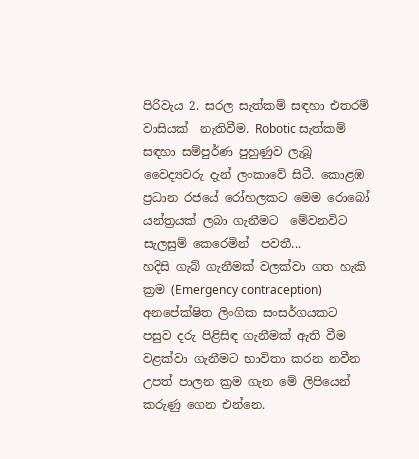පිරිවැය 2. සරල සැත්කම් සඳහා එතරම් වාසියක්  නැතිවීම. Robotic සැත්කම් සඳහා සම්පුර්ණ පුහුණුව ලැබූ වෛද්‍යවරු දැන් ලංකාවේ සිටී. කොළඹ ප්‍රධාන රජයේ රෝහලකට මෙම රොබෝ යන්ත්‍රයක් ලබා ගැනීමට  මේවනවිට සැලසුම් කෙරෙමින්  පවතී...
හදිසි ගැබ් ගැනීමක් වලක්වා ගත හැකි ක්‍රම (Emergency contraception)
අනපේක්ෂිත ලිංගික සංසර්ගයකට පසුව දරු පිළිසිඳ ගැනීමක් ඇති වීම වළක්වා ගැනීමට භාවිතා කරන නවීන උපත් පාලන ක්‍රම ගැන මේ ලිපියෙන් කරුණු ගෙන එන්නෙ.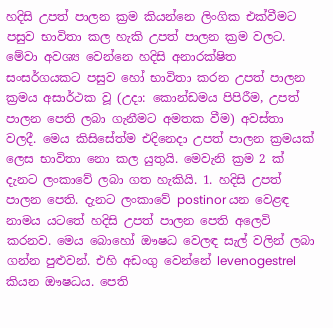හදිසි උපත් පාලන ක්‍රම කියන්නෙ ලිංගික එක්වීමට පසුව භාවිතා කල හැකි උපත් පාලන ක්‍රම වලට. මේවා අවශ්‍ය වෙන්නෙ හදිසි අනාරක්ෂිත සංසර්ගයකට පසුව හෝ භාවිතා කරන උපත් පාලන ක්‍රමය අසාර්ථක වූ (උදා: කොන්ඩමය පිපිරීම, උපත් පාලන පෙති ලබා ගැනීමට අමතක වීම) අවස්තා වලදී. මෙය කිසිසේත්ම එදිනෙදා උපත් පාලන ක්‍රමයක් ලෙස භාවිතා නො කල යුතුයි. මෙවැනි ක්‍රම 2 ක් දැනට ලංකාවේ ලබා ගත හැකියි. 1. හදිසි උපත් පාලන පෙති. දැනට ලංකාවේ postinor යන වෙළඳ නාමය යටතේ හදිසි උපත් පාලන පෙති අලෙවි කරනව. මෙය බොහෝ ඖෂධ වෙලඳ සැල් වලින් ලබා ගන්න පුළුවන්. එහි අඩංගු වෙන්නේ levenogestrel කියන ඖෂධය. පෙති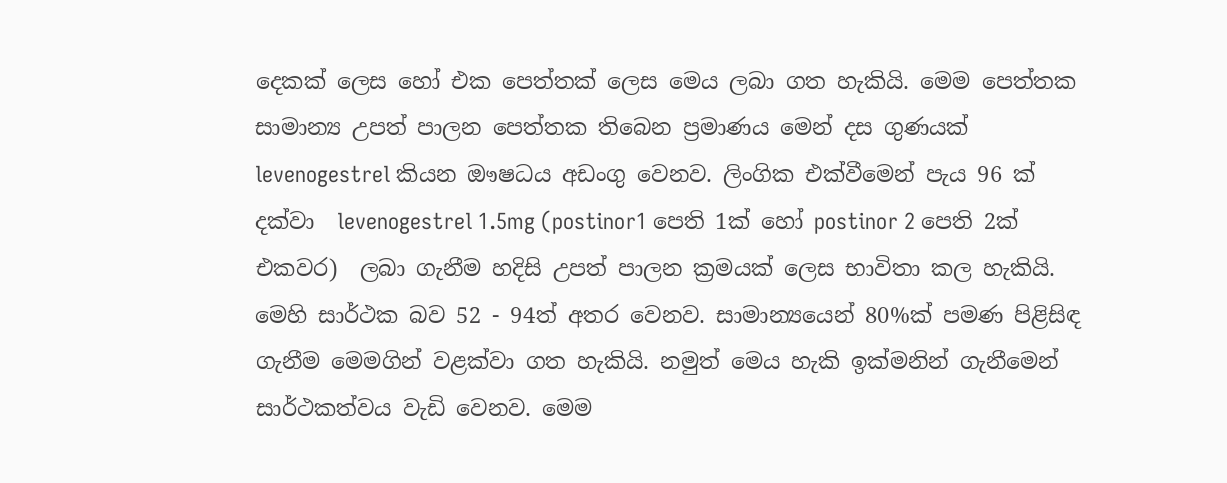දෙකක් ලෙස හෝ එක පෙත්තක් ලෙස මෙය ලබා ගත හැකියි. මෙම පෙත්තක සාමාන්‍ය උපත් පාලන පෙත්තක තිබෙන ප්‍රමාණය මෙන් දස ගුණයක් levenogestrel කියන ඖෂධය අඩංගු වෙනව. ලිංගික එක්වීමෙන් පැය 96 ක් දක්වා  levenogestrel 1.5mg (postinor1 පෙති 1ක් හෝ postinor 2 පෙති 2ක් එකවර)  ලබා ගැනීම හදිසි උපත් පාලන ක්‍රමයක් ලෙස භාවිතා කල හැකියි. මෙහි සාර්ථක බව 52 - 94ත් අතර වෙනව. සාමාන්‍යයෙන් 80%ක් පමණ පිළිසිඳ ගැනීම මෙමගින් වළක්වා ගත හැකියි. නමුත් මෙය හැකි ඉක්මනින් ගැනීමෙන් සාර්ථකත්වය වැඩි වෙනව. මෙම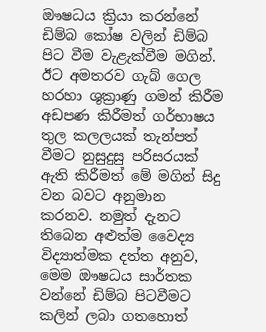ඖෂධය ක්‍රියා කරන්නේ ඩිම්බ කෝෂ වලින් ඩිම්බ පිට වීම වැළැක්වීම මගින්. ඊට අමතරව ගැබ් ගෙල හරහා ශුක්‍රාණු ගමන් කිරීම අඩපණ කිරීමත් ගර්භාෂය තුල කලලයක් තැන්පත් වීමට නුසුදුසු පරිසරයක් ඇති කිරීමත් මේ මගින් සිදු වන බවට අනුමාන කරනව. නමුත් දැනට තිබෙන අළුත්ම වෛද්‍ය විද්‍යාත්මක දත්ත අනුව, මෙම ඖෂධය සාර්තක වන්නේ ඩිම්බ පිටවීමට කලින් ලබා ගතහොත්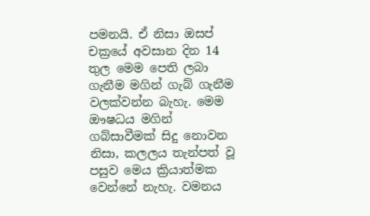පමනයි. ඒ නිසා ඔසප් චක්‍රයේ අවසාන දින 14 තුල මෙම පෙති ලබා ගැනීම මගින් ගැබ් ගැනීම වලක්වන්න බැහැ. මෙම ඖෂධය මගින් ගබ්සාවීමක් සිදු නොවන නිසා, කලලය තැන්පත් වූ පසුව මෙය ක්‍රියාත්මක වෙන්නේ නැහැ. වමනය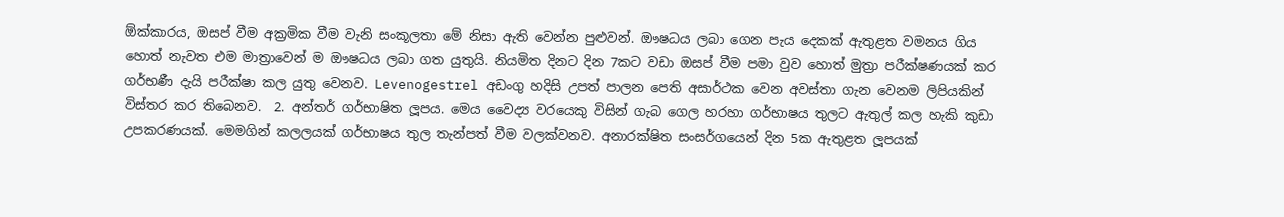ඕක්කාරය, ඔසප් වීම අක්‍රමික වීම වැනි සංකූලතා මේ නිසා ඇති වෙන්න පුළුවන්. ඖෂධය ලබා ගෙන පැය දෙකක් ඇතුළත වමනය ගිය හොත් නැවත එම මාත්‍රාවෙන් ම ඖෂධය ලබා ගත යුතුයි. නියමිත දිනට දින 7කට වඩා ඔසප් වීම පමා වුව හොත් මුත්‍රා පරීක්ෂණයක් කර ගර්භණී දැයි පරීක්ෂා කල යුතු වෙනව. Levenogestrel අඩංගු හදිසි උපත් පාලන පෙති අසාර්ථක වෙන අවස්තා ගැන වෙනම ලිපියකින් විස්තර කර තිබෙනව.  2. අන්තර් ගර්භාෂිත ලූපය. මෙය වෛද්‍ය වරයෙකු විසින් ගැබ ගෙල හරහා ගර්භාෂය තුලට ඇතුල් කල හැකි කුඩා උපකරණයක්. මෙමගින් කලලයක් ගර්භාෂය තුල තැන්පත් වීම වලක්වනව. අනාරක්ෂිත සංසර්ගයෙන් දින 5ක ඇතුළත ලූපයක්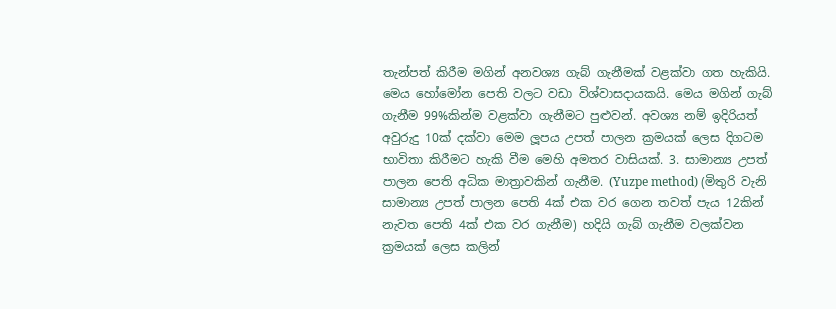තැන්පත් කිරීම මගින් අනවශ්‍ය ගැබ් ගැනීමක් වළක්වා ගත හැකියි. මෙය හෝමෝන පෙති වලට වඩා විශ්වාසදායකයි. මෙය මගින් ගැබ් ගැනීම 99%කින්ම වළක්වා ගැනීමට පුළුවන්. අවශ්‍ය නම් ඉදිරියත් අවුරුදු 10ක් දක්වා මෙම ලූපය උපත් පාලන ක්‍රමයක් ලෙස දිගටම භාවිතා කිරීමට හැකි වීම මෙහි අමතර වාසියක්. 3. සාමාන්‍ය උපත් පාලන පෙති අධික මාත්‍රාවකින් ගැනීම. (Yuzpe method) (මිතුරි වැනි සාමාන්‍ය උපත් පාලන පෙති 4ක් එක වර ගෙන තවත් පැය 12කින් නැවත පෙති 4ක් එක වර ගැනීම) හදියි ගැබ් ගැනීම වලක්වන ක්‍රමයක් ලෙස කලින්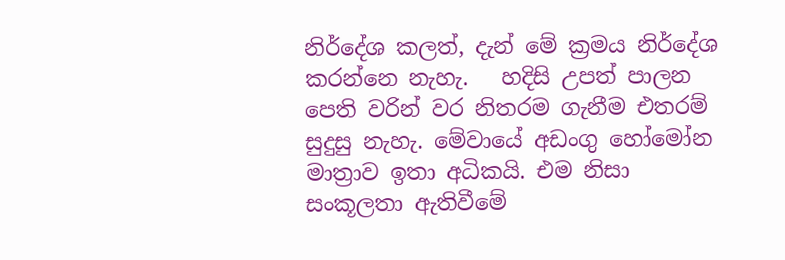නිර්දේශ කලත්, දැන් මේ ක්‍රමය නිර්දේශ කරන්නෙ නැහැ.   හදිසි උපත් පාලන පෙති වරින් වර නිතරම ගැනීම එතරම් සුදුසු නැහැ. මේවායේ අඩංගු හෝමෝන මාත්‍රාව ඉතා අධිකයි. එම නිසා සංකූලතා ඇතිවීමේ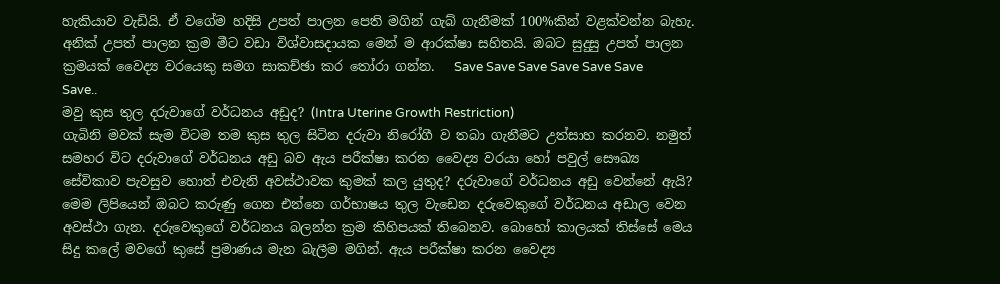හැකියාව වැඩියි. ඒ වගේම හදිසි උපත් පාලන පෙති මගින් ගැබ් ගැනීමක් 100%කින් වළක්වන්න බැහැ. අනික් උපත් පාලන ක්‍රම මීට වඩා විශ්වාසදායක මෙන් ම ආරක්ෂා සහිතයි. ඔබට සුදුසු උපත් පාලන ක්‍රමයක් වෛද්‍ය වරයෙකු සමග සාකච්ඡා කර තෝරා ගන්න.   Save Save Save Save Save Save Save..
මවු කුස තුල දරුවාගේ වර්ධනය අඩුද? (Intra Uterine Growth Restriction)
ගැබිනි මවක් සැම විටම තම කුස තුල සිටින දරුවා නිරෝගී ව තබා ගැනීමට උත්සාහ කරනව. නමුත් සමහර විට දරුවාගේ වර්ධනය අඩු බව ඇය පරීක්ෂා කරන වෛද්‍ය වරයා හෝ පවුල් සෞඛ්‍ය සේවිකාව පැවසුව හොත් එවැනි අවස්ථාවක කුමක් කල යුතුද? දරුවාගේ වර්ධනය අඩු වෙන්නේ ඇයි? මෙම ලිපියෙන් ඔබට කරුණු ගෙන එන්නෙ ගර්භාෂය තුල වැඩෙන දරුවෙකුගේ වර්ධනය අඩාල වෙන අවස්ථා ගැන. දරුවෙකුගේ වර්ධනය බලන්න ක්‍රම කිහිපයක් තිබෙනව. බොහෝ කාලයක් තිස්සේ මෙය සිදු කලේ මවගේ කුසේ ප්‍රමාණය මැන බැලීම මගින්. ඇය පරීක්ෂා කරන වෛද්‍ය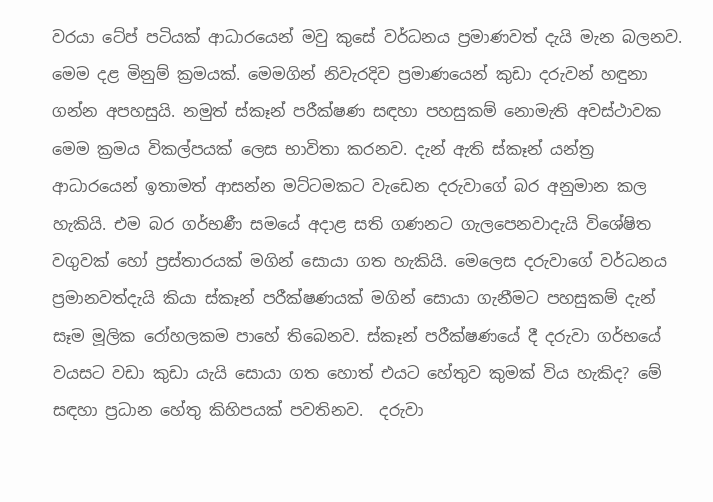වරයා ටේප් පටියක් ආධාරයෙන් මවු කුසේ වර්ධනය ප්‍රමාණවත් දැයි මැන බලනව. මෙම දළ මිනුම් ක්‍රමයක්. මෙමගින් නිවැරදිව ප්‍රමාණයෙන් කුඩා දරුවන් හඳුනා ගන්න අපහසුයි. නමුත් ස්කෑන් පරීක්ෂණ සඳහා පහසුකම් නොමැති අවස්ථාවක මෙම ක්‍රමය විකල්පයක් ලෙස භාවිතා කරනව. දැන් ඇති ස්කෑන් යන්ත්‍ර ආධාරයෙන් ඉතාමත් ආසන්න මට්ටමකට වැඩෙන දරුවාගේ බර අනුමාන කල හැකියි. එම බර ගර්භණී සමයේ අදාළ සති ගණනට ගැලපෙනවාදැයි විශේෂිත වගුවක් හෝ ප්‍රස්තාරයක් මගින් සොයා ගත හැකියි. මෙලෙස දරුවාගේ වර්ධනය ප්‍රමානවත්දැයි කියා ස්කෑන් පරීක්ෂණයක් මගින් සොයා ගැනීමට පහසුකම් දැන් සෑම මූලික රෝහලකම පාහේ තිබෙනව. ස්කෑන් පරීක්ෂණයේ දී දරුවා ගර්භයේ වයසට වඩා කුඩා යැයි සොයා ගත හොත් එයට හේතුව කුමක් විය හැකිද? මේ සඳහා ප්‍රධාන හේතු කිහිපයක් පවතිනව.  දරුවා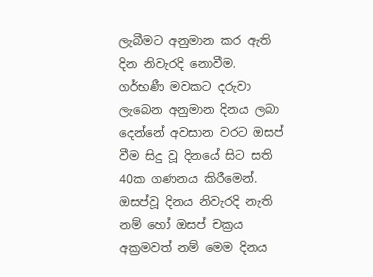ලැබීමට අනුමාන කර ඇති දින නිවැරදි නොවීම. ගර්භණී මවකට දරුවා ලැබෙන අනුමාන දිනය ලබා දෙන්නේ අවසාන වරට ඔසප් වීම සිදු වූ දිනයේ සිට සති 40ක ගණනය කිරීමෙන්. ඔසප්වූ දිනය නිවැරදි නැති නම් හෝ ඔසප් චක්‍රය අක්‍රමවත් නම් මෙම දිනය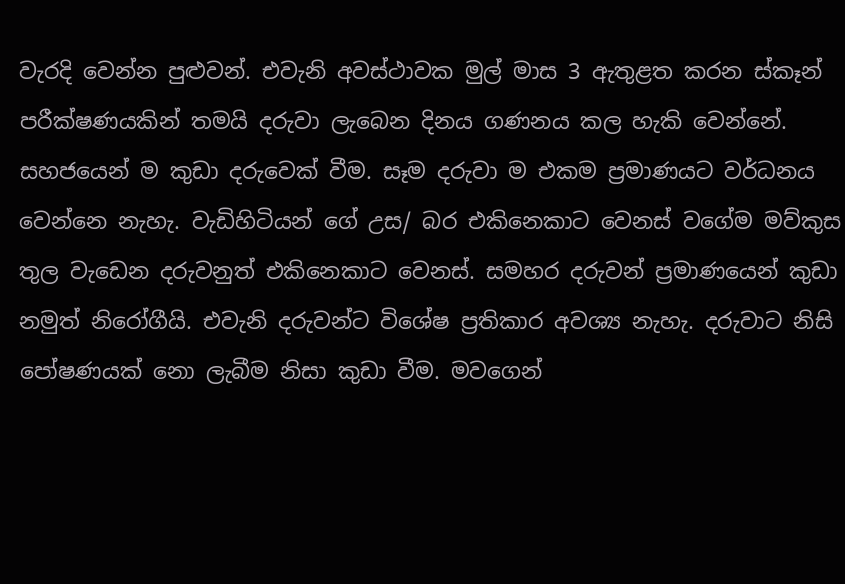වැරදි වෙන්න පුළුවන්. එවැනි අවස්ථාවක මුල් මාස 3 ඇතුළත කරන ස්කෑන් පරීක්ෂණයකින් තමයි දරුවා ලැබෙන දිනය ගණනය කල හැකි වෙන්නේ.  සහජයෙන් ම කුඩා දරුවෙක් වීම. සෑම දරුවා ම එකම ප්‍රමාණයට වර්ධනය වෙන්නෙ නැහැ. වැඩිහිටියන් ගේ උස/ බර එකිනෙකාට වෙනස් වගේම මව්කුස තුල වැඩෙන දරුවනුත් එකිනෙකාට වෙනස්. සමහර දරුවන් ප්‍රමාණයෙන් කුඩා නමුත් නිරෝගීයි. එවැනි දරුවන්ට විශේෂ ප්‍රතිකාර අවශ්‍ය නැහැ. දරුවාට නිසි පෝෂණයක් නො ලැබීම නිසා කුඩා වීම‍. මවගෙන්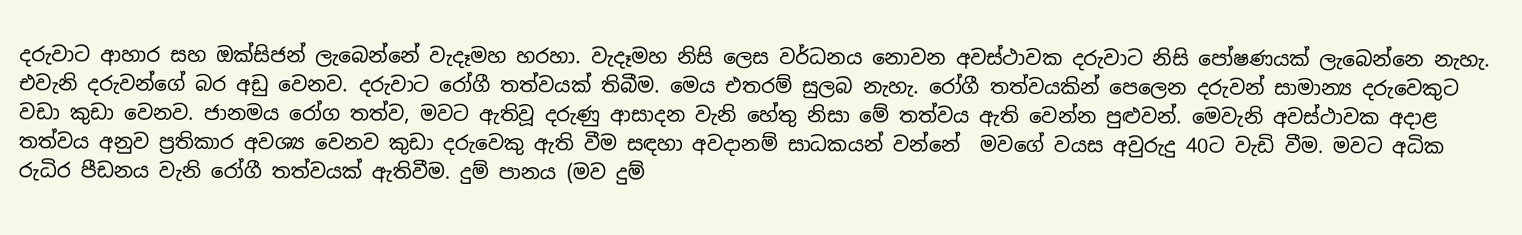දරුවාට ආහාර සහ ඔක්සිජන් ලැබෙන්නේ වැදෑමහ හරහා. වැදෑමහ නිසි ලෙස වර්ධනය නොවන අවස්ථාවක දරුවාට නිසි පෝෂණයක් ලැබෙන්නෙ නැහැ. එවැනි දරුවන්ගේ බර අඩු වෙනව. දරුවාට රෝගී තත්වයක් තිබීම. මෙය එතරම් සුලබ නැහැ. රෝගී තත්වයකින් පෙලෙන දරුවන් සාමාන්‍ය දරුවෙකුට වඩා කුඩා වෙනව. ජානමය රෝග තත්ව, මවට ඇතිවූ දරුණු ආසාදන වැනි හේතු නිසා මේ තත්වය ඇති වෙන්න පුළුවන්. මෙවැනි අවස්ථාවක අදාළ තත්වය අනුව ප්‍රතිකාර අවශ්‍ය වෙනව කුඩා දරුවෙකු ඇති වීම සඳහා අවදානම් සාධකයන් වන්නේ  මවගේ වයස අවුරුදු 40ට වැඩි වීම. මවට අධික රුධිර පීඩනය වැනි රෝගී තත්වයක් ඇතිවීම. දුම් පානය (මව දුම්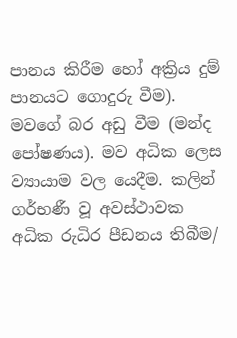පානය කිරීම හෝ අක්‍රිය දුම් පානයට ගොදුරු වීම). මවගේ බර අඩු වීම (මන්ද පෝෂණය). මව අධික ලෙස ව්‍යායාම වල යෙදීම. කලින් ගර්භණී වූ අවස්ථාවක අධික රුධිර පීඩනය තිබීම/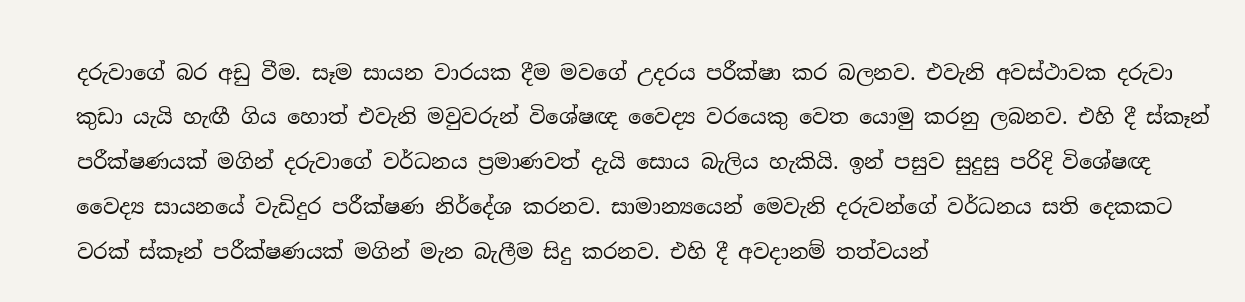දරුවාගේ බර අඩු වීම. සෑම සායන වාරයක දීම මවගේ උදරය පරීක්ෂා කර බලනව. එවැනි අවස්ථාවක දරුවා කුඩා යැයි හැඟී ගිය හොත් එවැනි මවුවරුන් විශේෂඥ වෛද්‍ය වරයෙකු වෙත යොමු කරනු ලබනව. එහි දී ස්කෑන් පරීක්ෂණයක් මගින් දරුවාගේ වර්ධනය ප්‍රමාණවත් දැයි සොය බැලිය හැකියි. ඉන් පසුව සුදුසු පරිදි විශේෂඥ වෛද්‍ය සායනයේ වැඩිදුර පරීක්ෂණ නිර්දේශ කරනව. සාමාන්‍යයෙන් මෙවැනි දරුවන්ගේ වර්ධනය සති දෙකකට වරක් ස්කෑන් පරීක්ෂණයක් මගින් මැන බැලීම සිදු කරනව. එහි දී අවදානම් තත්වයන්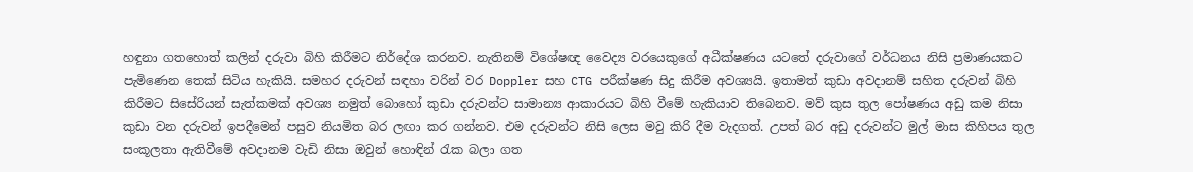හඳුනා ගතහොත් කලින් දරුවා බිහි කිරීමට නිර්දේශ කරනව. නැතිනම් විශේෂඥ වෛද්‍ය වරයෙකුගේ අධීක්ෂණය යටතේ දරුවාගේ වර්ධනය නිසි ප්‍රමාණයකට පැමිණෙන තෙක් සිටිය හැකියි. සමහර දරුවන් සඳහා වරින් වර Doppler සහ CTG පරීක්ෂණ සිදු කිරීම අවශ්‍යයි. ඉතාමත් කුඩා අවදානම් සහිත දරුවන් බිහි කිරීමට සිසේරියන් සැත්කමක් අවශ්‍ය නමුත් බොහෝ කුඩා දරුවන්ට සාමාන්‍ය ආකාරයට බිහි වීමේ හැකියාව තිබෙනව. මව් කුස තුල පෝෂණය අඩු කම නිසා කුඩා වන දරුවන් ඉපදීමෙන් පසුව නියමිත බර ලඟා කර ගන්නව. එම දරුවන්ට නිසි ලෙස මවු කිරි දීම වැදගත්. උපත් බර අඩු දරුවන්ට මුල් මාස කිහිපය තුල සංකූලතා ඇතිවීමේ අවදානම වැඩි නිසා ඔවුන් හොඳින් රැක බලා ගත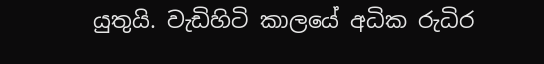යුතුයි. වැඩිහිටි කාලයේ අධික රුධිර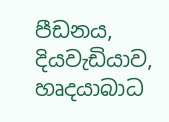පීඩනය, දියවැඩියාව, හෘදයාබාධ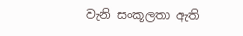වැනි සංකූලතා ඇති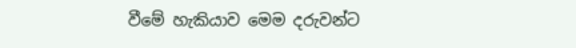වීමේ හැකියාව මෙම දරුවන්ට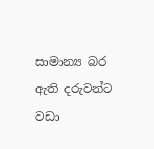සාමාන්‍ය බර ඇති දරුවන්ට වඩා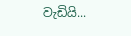වැඩියි...